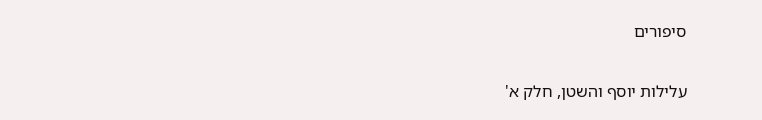סיפורים

עלילות יוסף והשטן, חלק א'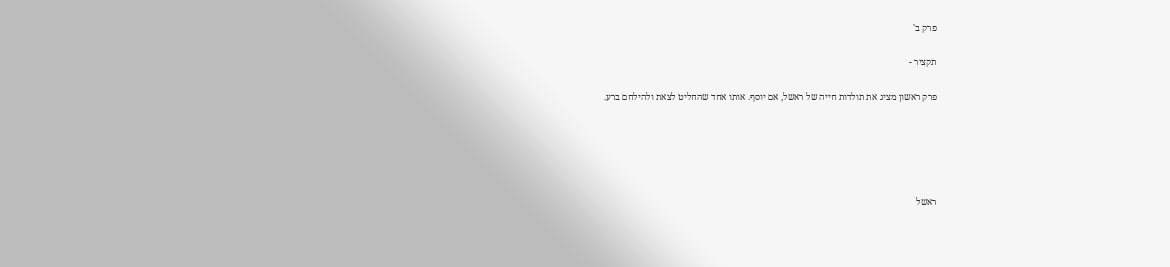פרק ב'

תקציר -

פרק ראשון מציג את תולדות חייה של ראשל, אם יוסף. אותו אחד שהחליט לצאת ולהילחם ברע.





ראשל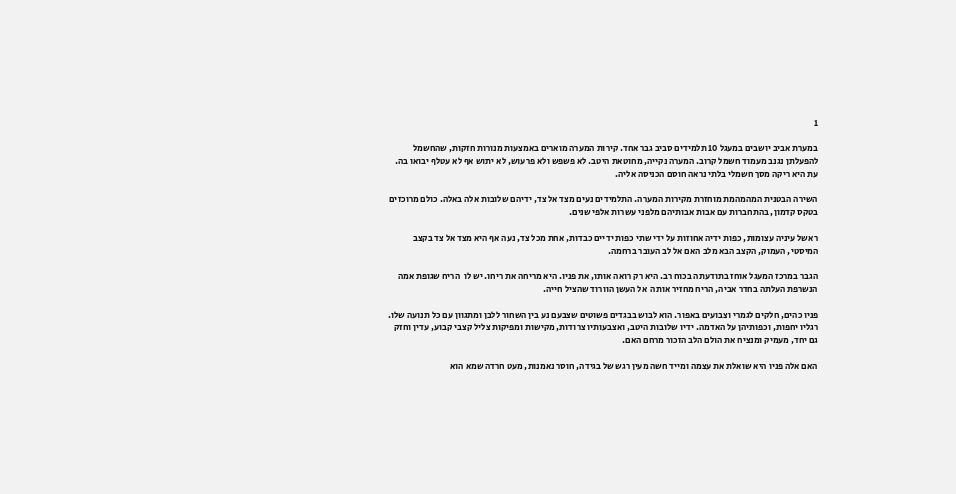1

במערת אביב יושבים במעגל 10 תלמידים סביב גבר אחד. קירות המערה מוארים באמצעות מנורות חזקות, שהחשמל להפעלתן נגנב מעמוד חשמל קרוב. המערה נקייה, מחוטאת היטב. לא פשפש ולא פרעוש, לא יתוש אף לא עטלף יבואו בה. עת היא ריקה מסך חשמלי בלתי נראה חוסם הכניסה אליה.

השירה הבטנית המהמהמת מוחזרת מקירות המערה. התלמידים נעים מצד אל צד, ידיהם שלובות אלה באלה. כולם מרוכזים בטקס קדמון, בהתחברות עם אבות אבותיהם מלפני עשרות אלפי שנים.

ראשל עיניה עצומות, כפות ידיה אחוזות על ידי שתי כפות ידיים כבדות, אחת מכל צד, נעה אף היא מצד אל צד בקצב המיסטי, העמוק, הקצב הבא מלב האם אל לב העובר ברחמה.

הגבר במרכז המעגל אוחז בתודעתה בכוח רב. היא רק רואה אותו, את פניו. היא מריחה את ריחו. יש לו  הריח שגופת אמה הנשרפת העלתה בחדר אביה, הריח מחזיר אותה  אל העשן הוורוד שהציל חייה.

פניו כהים, חלקים לגמרי וצבועים באפור. הוא לבוש בבגדים פשוטים שצבעם נע בין השחור ללבן ומתגוון עם כל תנועה שלו. רגליו יחפות, וכפותיהן על האדמה. ידיו שלובות היטב, ואצבעותיו צרודות, מקישות ומפיקות צליל קצבי קבוע, עדין וחזק גם יחד, מעמיק ומנציח את הולם הלב הזכור מרחם האם.

האם אלה פניו היא שואלת את עצמה ומייד חשה מעין רגש של בגידה, חוסר נאמנות, מעט חרדה שמא הוא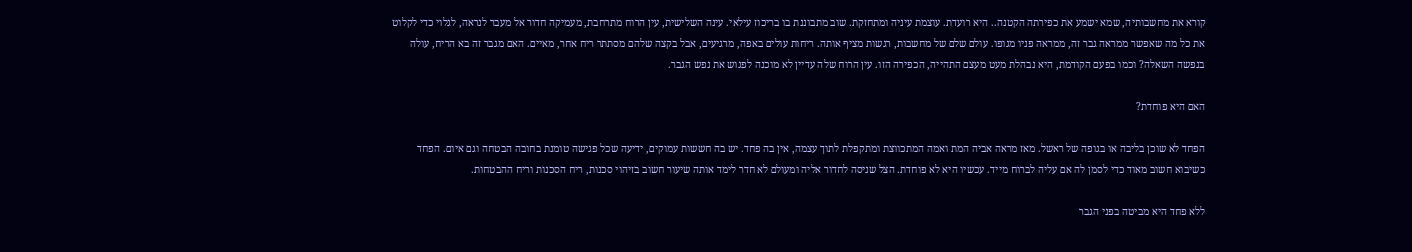קורא את מחשבותיה, שמא ישמע את כפירתה הקטנה.. היא רועדת. עוצמת עיניה ומתחזקת. שוב מתבוננת בו בריכוז עילאי. עינה השלישית, עין הרוח מתרחבת, מעמיקה חדור אל מעבר לנראה, לגלוי כדי לקלוט את כל מה שאפשר ממראה גבר זה, ממראה פניו מגופו. עולם שלם של מחשבות, רגשות מציף אותה. ריחות עולים באפה, מרגיעים, אבל בקצה שלהם מסתתר ריח אחר, מאיים. האם מגבר זה בא הריח, עולה בנפשה השאלה? וכמו בפעם הקודמת, היא נבהלת מעט מעצם התהייה, הכפירה הזו. עין הרוח שלה עדיין לא מוכנה לפגוש את נפש הגבר.

האם היא פוחדת?

הפחד לא שוכן בליבה או בגופה של ראשל. מאז מראה אביה המת ואמה המתכווצת ומתקפלת לתוך עצמה, אין בה פחד. יש בה חששות עמוקים, ידיעה שכל פגישה טומנת בחובה הבטחה וגם איום. הפחד כשיבוא חשוב מאוד כדי לסמן לה אם עליה לברוח מייד. עכשיו היא לא פוחדת. הצל שניסה לחדור אליה ומעולם לא חדר לימד אותה שיעור חשוב בזיהוי סכנות, ריח הסכנות וריח ההבטחות.

ללא פחד היא מביטה בפני הגבר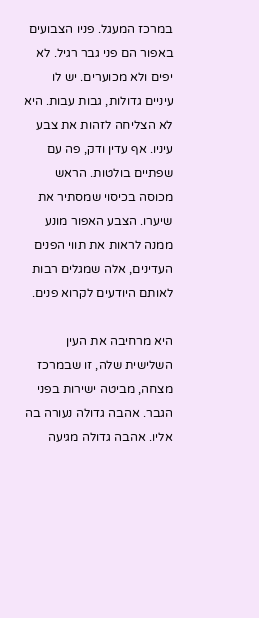במרכז המעגל. פניו הצבועים באפור הם פני גבר רגיל. לא יפים ולא מכוערים. יש לו עיניים גדולות, גבות עבות. היא לא הצליחה לזהות את צבע עיניו. אף עדין ודק, פה עם שפתיים בולטות. הראש מכוסה בכיסוי שמסתיר את שיערו. הצבע האפור מונע ממנה לראות את תווי הפנים העדינים, אלה שמגלים רבות לאותם היודעים לקרוא פנים.

היא מרחיבה את העין השלישית שלה, זו שבמרכז מצחה, מביטה ישירות בפני הגבר. אהבה גדולה נעורה בה אליו. אהבה גדולה מגיעה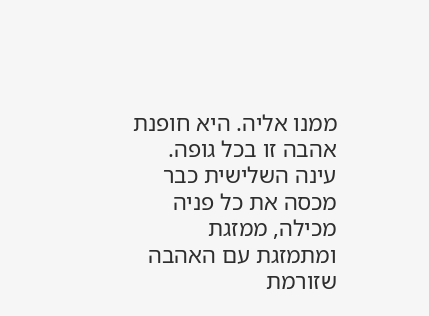ממנו אליה. היא חופנת אהבה זו בכל גופה. עינה השלישית כבר מכסה את כל פניה מכילה, ממזגת ומתמזגת עם האהבה שזורמת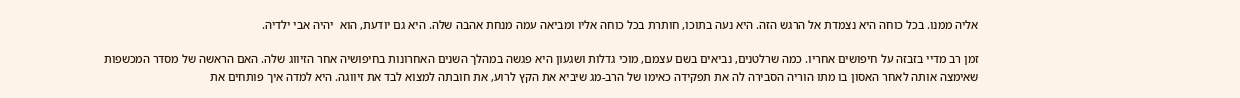אליה ממנו. בכל כוחה היא נצמדת אל הרגש הזה. היא נעה בתוכו, חותרת בכל כוחה אליו ומביאה עמה מנחת אהבה שלה. היא גם יודעת, הוא  יהיה אבי ילדיה.

זמן רב מדיי בזבזה על חיפושים אחריו. כמה שרלטנים, נביאים בשם עצמם, מוכי גדלות ושגעון היא פגשה במהלך השנים האחרונות בחיפושיה אחר הזיווג שלה. האם הראשה של מסדר המכשפות שאימצה אותה לאחר האסון בו מתו הוריה הסבירה לה את תפקידה כאימו של הרב-מג שיביא את הקץ לרוע, את חובתה למצוא לבד את זיווגה. היא למדה איך פותחים את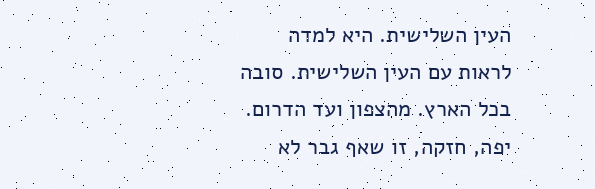העין השלישית. היא למדה לראות עם העין השלישית. סובה בכל הארץ. מהצפון ועד הדרום. יפה, חזקה, זו שאף גבר לא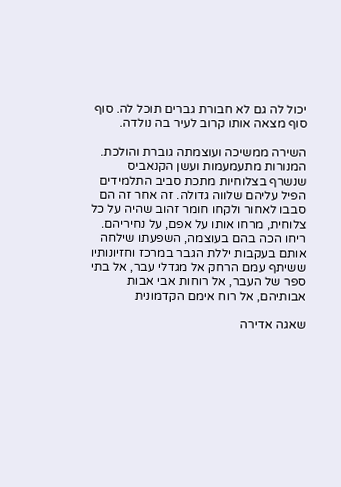יכול לה גם לא חבורת גברים תוכל לה. סוף סוף מצאה אותו קרוב לעיר בה נולדה.

השירה ממשיכה ועוצמתה גוברת והולכת. המנורות מתעמעמות ועשן הקנאביס שנשרף בצלוחיות מתכת סביב התלמידים הפיל עליהם שלווה גדולה. זה אחר זה הם סבבו לאחור ולקחו חומר זהוב שהיה על כל צלוחית, מרחו אותו על אפם, על נחיריהם. ריחו הכה בהם בעוצמה, השפעתו שילחה אותם בעקבות יללת הגבר במרכז וחזיונותיו ששיתף עמם הרחק אל מגדלי עבר, אל בתי ספר של העבר, אל רוחות אבי אבות אבותיהם, אל רוח אימם הקדמונית

שאגה אדירה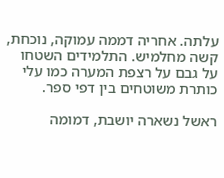עלתה. אחריה דממה עמוקה, נוכחת, קשה מחלמיש. התלמידים השטחו על גבם על רצפת המערה כמו עלי כותרת משוטחים בין דפי ספר.

ראשל נשארה יושבת, דמומה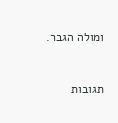ומולה הגבר.



תגובות